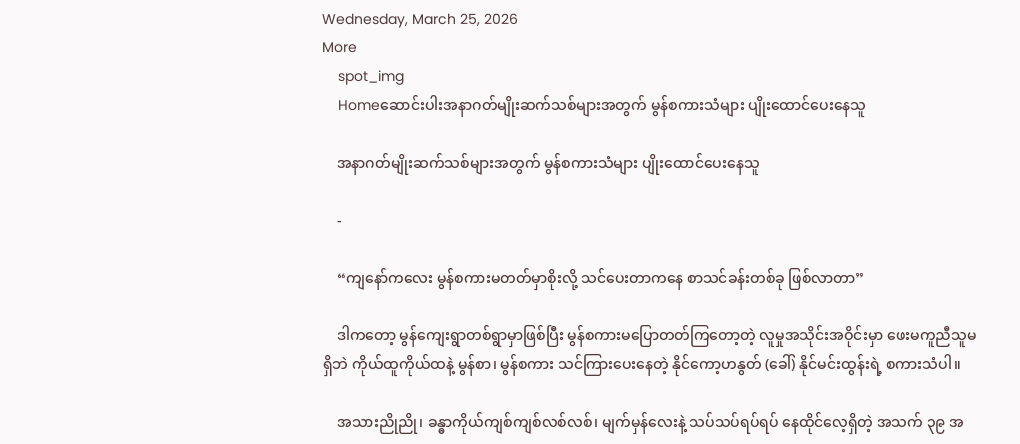Wednesday, March 25, 2026
More
    spot_img
    Homeဆောင်းပါးအနာဂတ်မျိုးဆက်သစ်များအတွက် မွန်စကားသံများ ပျိုးထောင်ပေးနေသူ

    အနာဂတ်မျိုးဆက်သစ်များအတွက် မွန်စကားသံများ ပျိုးထောင်ပေးနေသူ

    -

    “ကျနော်ကလေး မွန်စကားမတတ်မှာစိုးလို့ သင်ပေးတာကနေ စာသင်ခန်းတစ်ခု ဖြစ်လာတာ”

    ဒါကတော့ မွန်ကျေးရွာတစ်ရွာမှာဖြစ်ပြီး မွန်စကားမပြောတတ်ကြတော့တဲ့ လူမှုအသိုင်းအဝိုင်းမှာ ဖေးမကူညီသူမရှိဘဲ ကိုယ်ထူကိုယ်ထနဲ့ မွန်စာ၊ မွန်စကား သင်ကြားပေးနေတဲ့ နိုင်ကော့ဟနွတ် (ခေါ်) နိုင်မင်းထွန်းရဲ့ စကားသံပါ။

    အသားညိုညို၊ ခန္ဓာကိုယ်ကျစ်ကျစ်လစ်လစ်၊ မျက်မှန်လေးနဲ့ သပ်သပ်ရပ်ရပ် နေထိုင်လေ့ရှိတဲ့ အသက် ၃၉ အ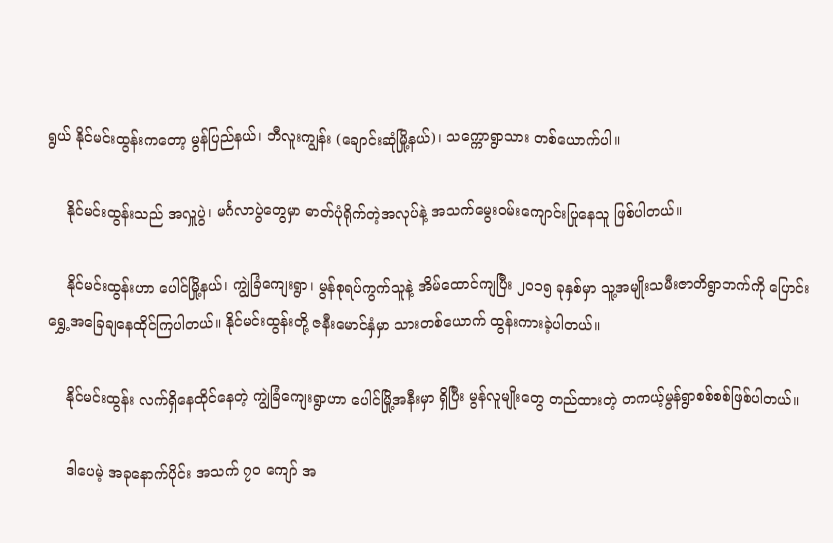ရွယ် နိုင်မင်းထွန်းကတော့ မွန်ပြည်နယ်၊ ဘီလူးကျွန်း (ချောင်းဆုံမြို့နယ်)၊ သက္ကောရွာသား တစ်ယောက်ပါ။

    နိုင်မင်းထွန်းသည် အလှူပွဲ၊ မင်္ဂလာပွဲတွေမှာ ဓာတ်ပုံရိုက်တဲ့အလုပ်နဲ့ အသက်မွေးဝမ်းကျောင်းပြုနေသူ ဖြစ်ပါတယ်။

    နိုင်မင်းထွန်းဟာ ပေါင်မြို့နယ်၊ ကျွဲခြံကျေးရွာ၊ မွန်စုရပ်ကွက်သူနဲ့ အိမ်ထောင်ကျပြီး ၂၀၁၅ ခုနှစ်မှာ သူ့အမျိုးသမီးဇာတိရွာဘက်ကို ပြောင်းရွှေ့အခြေချနေထိုင်ကြပါတယ်။ နိုင်မင်းထွန်းတို့ ဇနီးမောင်နှံမှာ သားတစ်ယောက် ထွန်းကားခဲ့ပါတယ်။

    နိုင်မင်းထွန်း လက်ရှိနေထိုင်နေတဲ့ ကျွဲခြံကျေးရွာဟာ ပေါင်မြို့အနီးမှာ ရှိပြီး မွန်လူမျိုးတွေ တည်ထားတဲ့ တကယ့်မွန်ရွာစစ်စစ်ဖြစ်ပါတယ်။

    ဒါပေမဲ့ အခုနောက်ပိုင်း အသက် ၇၀ ကျော် အ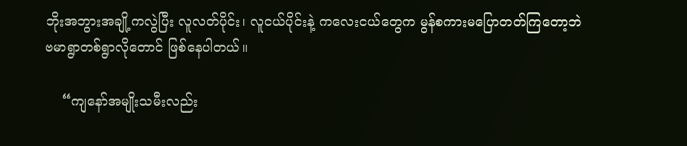ဘိုးအဘွားအချို့ကလွဲပြီး လူလတ်ပိုင်း၊ လူငယ်ပိုင်းနဲ့ ကလေးငယ်တွေက မွန်စကားမပြောတတ်ကြတော့ဘဲ ဗမာရွာတစ်ရွာလိုတောင် ဖြစ်နေပါတယ်။

    “ကျနော်အမျိုးသမီးလည်း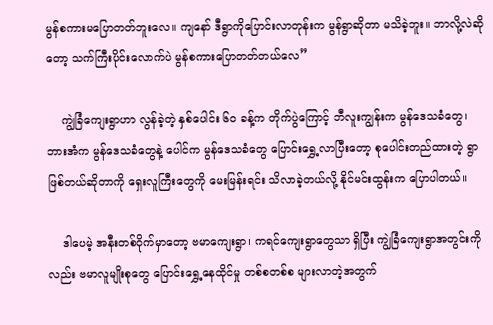မွန်စကားမပြောတတ်ဘူးလေ။ ကျနော် ဒီရွာကိုပြောင်းလာတုန်းက မွန်ရွာဆိုတာ မသိခဲ့ဘူး။ ဘာလို့လဲဆိုတော့ သက်ကြီးပိုင်းလောက်ပဲ မွန်စကားပြောတတ်တယ်လေ”

    ကျွဲခြံကျေးရွာဟာ လွန်ခဲ့တဲ့ နှစ်ပေါင်း ၆၀ ခန့်က တိုက်ပွဲကြောင့် ဘီလူးကျွန်းက မွန်ဒေသခံတွေ၊ ဘားအံက မွန်ဒေသခံတွေနဲ့ ပေါင်က မွန်ဒေသခံတွေ ပြောင်းရွှေ့လာပြီးတော့ စုပေါင်းတည်ထားတဲ့ ရွာဖြစ်တယ်ဆိုတာကို ရှေးလူကြီးတွေကို မေးမြန်းရင်း သိလာခဲ့တယ်လို့ နိုင်မင်းထွန်းက ပြောပါတယ်။

    ဒါပေမဲ့ အနီးတစ်ဝိုက်မှာတော့ ဗမာကျေးရွာ၊ ကရင်ကျေးရွာတွေသာ ရှိပြီး ကျွဲခြံကျေးရွာအတွင်းကိုလည်း ဗမာလူမျိုးစုတွေ ပြောင်းရွှေ့နေထိုင်မှု တစ်စတစ်စ များလာတဲ့အတွက်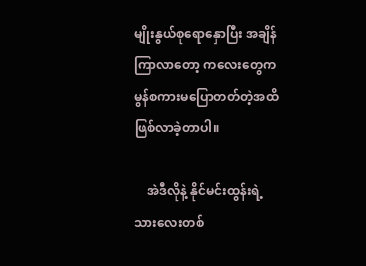မျိုးနွယ်စုရောနှောပြီး အချိန်ကြာလာတော့ ကလေးတွေက မွန်စကားမပြောတတ်တဲ့အထိ ဖြစ်လာခဲ့တာပါ။

    အဲဒီလိုနဲ့ နိုင်မင်းထွန်းရဲ့ သားလေးတစ်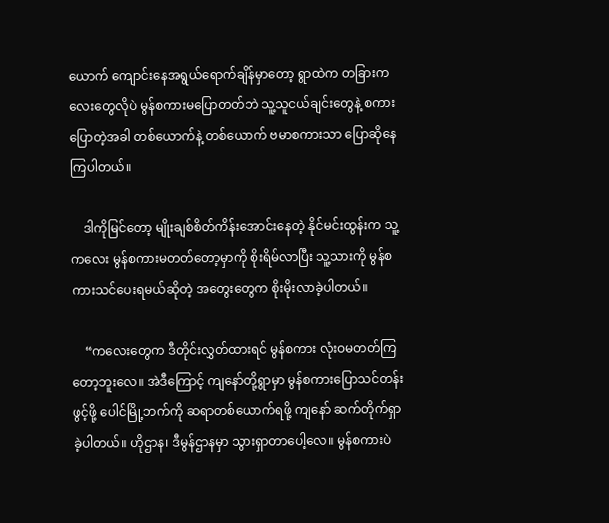ယောက် ကျောင်းနေအရွယ်ရောက်ချိန်မှာတော့ ရွာထဲက တခြားကလေးတွေလိုပဲ မွန်စကားမပြောတတ်ဘဲ သူ့သူငယ်ချင်းတွေနဲ့ စကားပြောတဲ့အခါ တစ်ယောက်နဲ့ တစ်ယောက် ဗမာစကားသာ ပြောဆိုနေကြပါတယ်။

    ဒါကိုမြင်တော့ မျိုးချစ်စိတ်ကိန်းအောင်းနေတဲ့ နိုင်မင်းထွန်းက သူ့ကလေး မွန်စကားမတတ်တော့မှာကို စိုးရိမ်လာပြီး သူ့သားကို မွန်စကားသင်ပေးရမယ်ဆိုတဲ့ အတွေးတွေက စိုးမိုးလာခဲ့ပါတယ်။

    “ကလေးတွေက ဒီတိုင်းလွှတ်ထားရင် မွန်စကား လုံးဝမတတ်ကြတော့ဘူးလေ။ အဲဒီကြောင့် ကျနော်တို့ရွာမှာ မွန်စကားပြောသင်တန်းဖွင့်ဖို့ ပေါင်မြို့ဘက်ကို ဆရာတစ်ယောက်ရဖို့ ကျနော် ဆက်တိုက်ရှာခဲ့ပါတယ်။ ဟိုဌာန၊ ဒီမွန်ဌာနမှာ သွားရှာတာပေါ့လေ။ မွန်စကားပဲ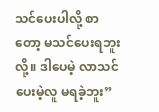သင်ပေးပါလို့ စာတော့ မသင်ပေးရဘူးလို့။ ဒါပေမဲ့ လာသင်ပေးမဲ့လူ မရခဲ့ဘူး”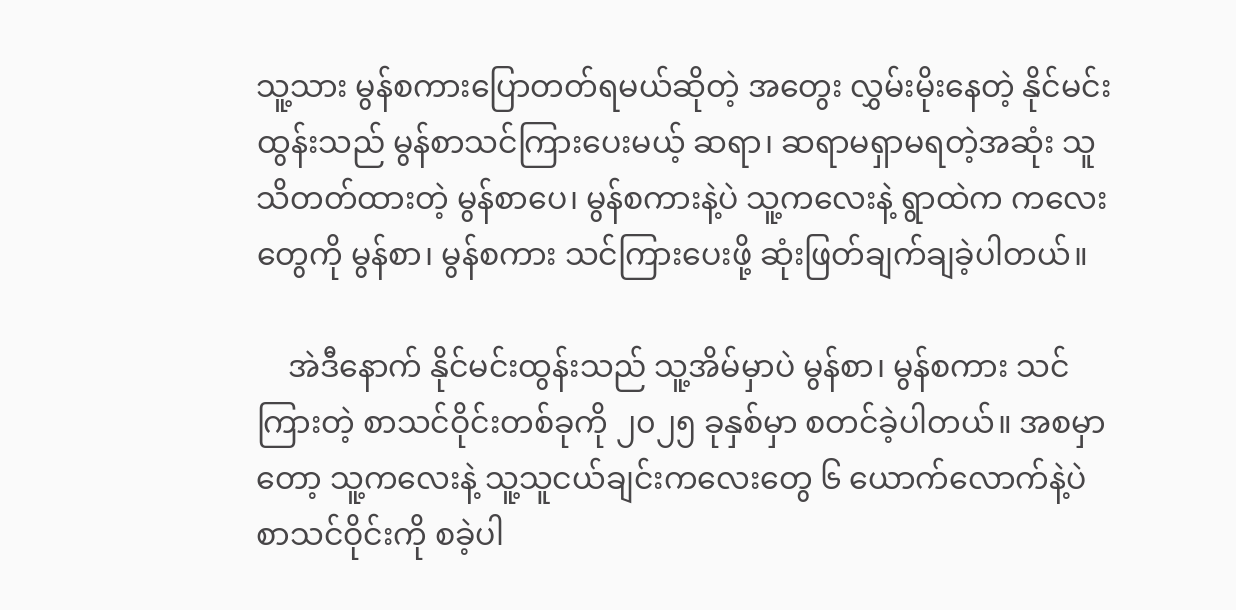သူ့သား မွန်စကားပြောတတ်ရမယ်ဆိုတဲ့ အတွေး လွှမ်းမိုးနေတဲ့ နိုင်မင်းထွန်းသည် မွန်စာသင်ကြားပေးမယ့် ဆရာ၊ ဆရာမရှာမရတဲ့အဆုံး သူသိတတ်ထားတဲ့ မွန်စာပေ၊ မွန်စကားနဲ့ပဲ သူ့ကလေးနဲ့ ရွာထဲက ကလေးတွေကို မွန်စာ၊ မွန်စကား သင်ကြားပေးဖို့ ဆုံးဖြတ်ချက်ချခဲ့ပါတယ်။

    အဲဒီနောက် နိုင်မင်းထွန်းသည် သူ့အိမ်မှာပဲ မွန်စာ၊ မွန်စကား သင်ကြားတဲ့ စာသင်ဝိုင်းတစ်ခုကို ၂၀၂၅ ခုနှစ်မှာ စတင်ခဲ့ပါတယ်။ အစမှာတော့ သူ့ကလေးနဲ့ သူ့သူငယ်ချင်းကလေးတွေ ၆ ယောက်လောက်နဲ့ပဲ စာသင်ဝိုင်းကို စခဲ့ပါ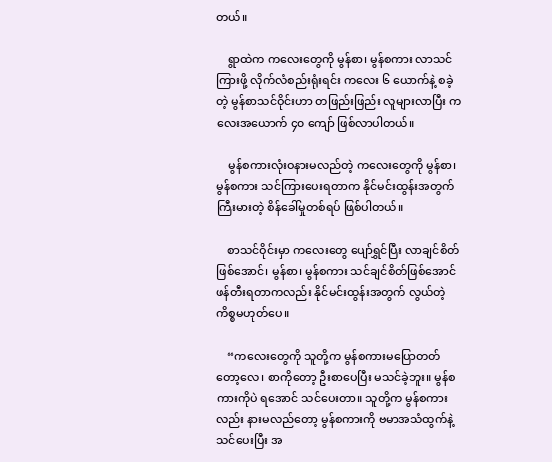တယ်။

    ရွာထဲက ကလေးတွေကို မွန်စာ၊ မွန်စကား လာသင်ကြားဖို့ လိုက်လံစည်းရုံးရင်း ကလေး ၆ ယောက်နဲ့ စခဲ့တဲ့ မွန်စာသင်ဝိုင်းဟာ တဖြည်းဖြည်း လူများလာပြီး ကလေးအယောက် ၄၀ ကျော် ဖြစ်လာပါတယ်။

    မွန်စကားလုံးဝနားမလည်တဲ့ ကလေးတွေကို မွန်စာ၊ မွန်စကား သင်ကြားပေးရတာက နိုင်မင်းထွန်းအတွက် ကြီးမားတဲ့ စိန်ခေါ်မှုတစ်ရပ် ဖြစ်ပါတယ်။

    စာသင်ဝိုင်းမှာ ကလေးတွေ ပျော်ရွှင်ပြီး လာချင်စိတ်ဖြစ်အောင်၊ မွန်စာ၊ မွန်စကား သင်ချင်စိတ်ဖြစ်အောင် ဖန်တီးရတာကလည်း နိုင်မင်းထွန်းအတွက် လွယ်တဲ့ကိစ္စမဟုတ်ပေ။

    “ကလေးတွေကို သူတို့က မွန်စကားမပြောတတ်တော့လေ၊ စာကိုတော့ ဦးစာပေပြီး မသင်ခဲ့ဘူး။ မွန်စကားကိုပဲ ရအောင် သင်ပေးတာ။ သူတို့က မွန်စကားလည်း နားမလည်တော့ မွန်စကားကို ဗမာအသံထွက်နဲ့ သင်ပေးပြီး အ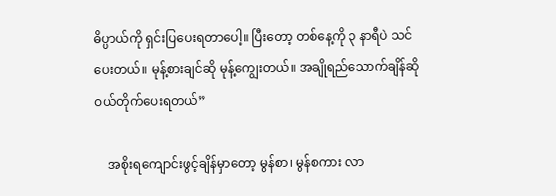ဓိပ္ပာယ်ကို ရှင်းပြပေးရတာပေါ့။ ပြီးတော့ တစ်နေ့ကို ၃ နာရီပဲ သင်ပေးတယ်။ မုန့်စားချင်ဆို မုန့်ကျွေးတယ်။ အချိုရည်သောက်ချိန်ဆို ဝယ်တိုက်ပေးရတယ်”

    အစိုးရကျောင်းဖွင့်ချိန်မှာတော့ မွန်စာ၊ မွန်စကား လာ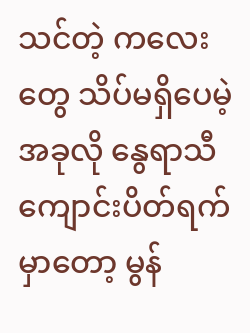သင်တဲ့ ကလေးတွေ သိပ်မရှိပေမဲ့ အခုလို နွေရာသီ ကျောင်းပိတ်ရက်မှာတော့ မွန်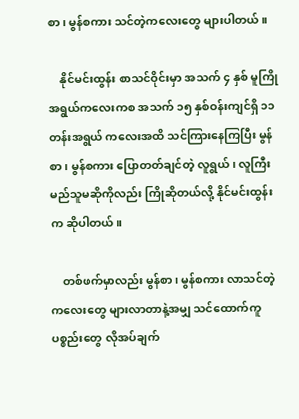စာ၊ မွန်စကား သင်တဲ့ကလေးတွေ များပါတယ်။

    နိုင်မင်းထွန်း စာသင်ဝိုင်းမှာ အသက် ၄ နှစ် မူကြိုအရွယ်ကလေးကစ အသက် ၁၅ နှစ်ဝန်းကျင်ရှိ ၁၁ တန်းအရွယ် ကလေးအထိ သင်ကြားနေကြပြီး မွန်စာ၊ မွန်စကား ပြောတတ်ချင်တဲ့ လူရွယ်၊ လူကြီး မည်သူမဆိုကိုလည်း ကြိုဆိုတယ်လို့ နိုင်မင်းထွန်းက ဆိုပါတယ်။

    တစ်ဖက်မှာလည်း မွန်စာ၊ မွန်စကား လာသင်တဲ့ ကလေးတွေ များလာတာနဲ့အမျှ သင်ထောက်ကူပစ္စည်းတွေ လိုအပ်ချက်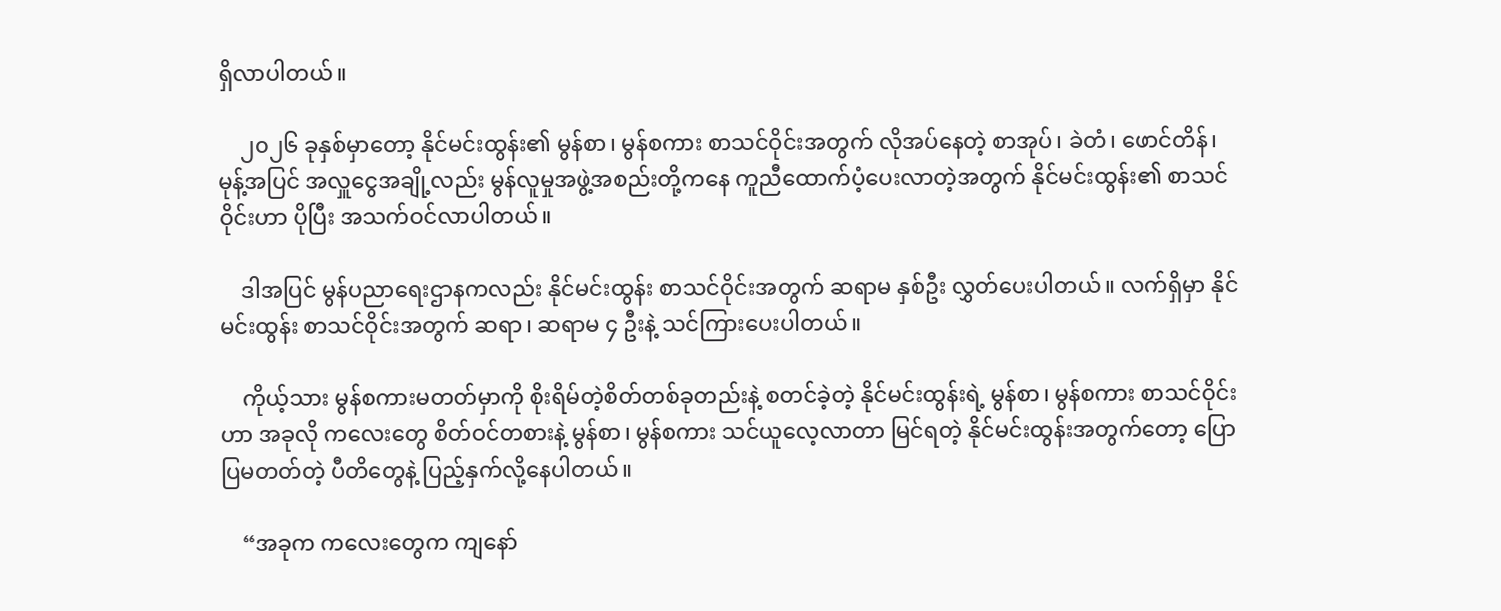ရှိလာပါတယ်။

    ၂၀၂၆ ခုနှစ်မှာတော့ နိုင်မင်းထွန်း၏ မွန်စာ၊ မွန်စကား စာသင်ဝိုင်းအတွက် လိုအပ်နေတဲ့ စာအုပ်၊ ခဲတံ၊ ဖောင်တိန်၊ မုန့်အပြင် အလှူငွေအချို့လည်း မွန်လူမှုအဖွဲ့အစည်းတို့ကနေ ကူညီထောက်ပံ့ပေးလာတဲ့အတွက် နိုင်မင်းထွန်း၏ စာသင်ဝိုင်းဟာ ပိုပြီး အသက်ဝင်လာပါတယ်။

    ဒါအပြင် မွန်ပညာရေးဌာနကလည်း နိုင်မင်းထွန်း စာသင်ဝိုင်းအတွက် ဆရာမ နှစ်ဦး လွှတ်ပေးပါတယ်။ လက်ရှိမှာ နိုင်မင်းထွန်း စာသင်ဝိုင်းအတွက် ဆရာ၊ ဆရာမ ၄ ဦးနဲ့ သင်ကြားပေးပါတယ်။

    ကိုယ့်သား မွန်စကားမတတ်မှာကို စိုးရိမ်တဲ့စိတ်တစ်ခုတည်းနဲ့ စတင်ခဲ့တဲ့ နိုင်မင်းထွန်းရဲ့ မွန်စာ၊ မွန်စကား စာသင်ဝိုင်းဟာ အခုလို ကလေးတွေ စိတ်ဝင်တစားနဲ့ မွန်စာ၊ မွန်စကား သင်ယူလေ့လာတာ မြင်ရတဲ့ နိုင်မင်းထွန်းအတွက်တော့ ပြောပြမတတ်တဲ့ ပီတိတွေနဲ့ ပြည့်နှက်လို့နေပါတယ်။

    “အခုက ကလေးတွေက ကျနော်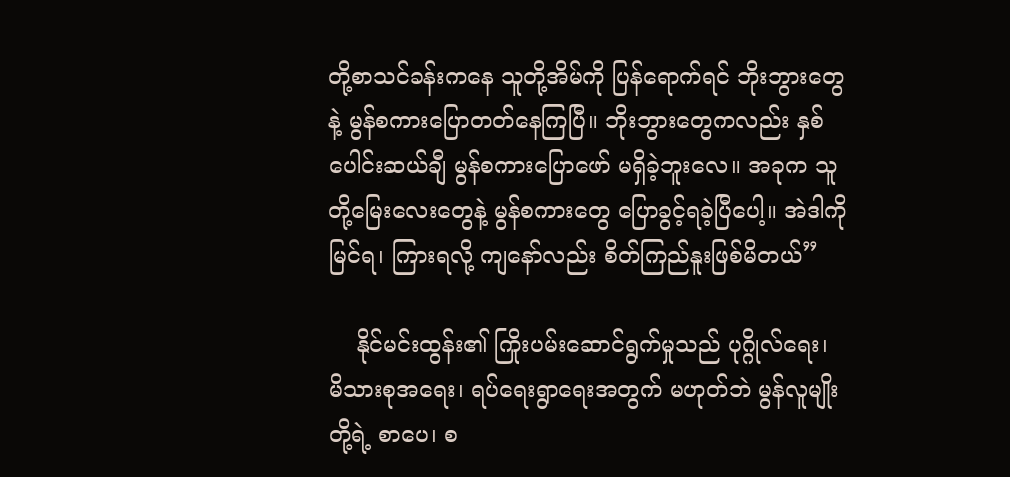တို့စာသင်ခန်းကနေ သူတို့အိမ်ကို ပြန်ရောက်ရင် ဘိုးဘွားတွေနဲ့ မွန်စကားပြောတတ်နေကြပြီ။ ဘိုးဘွားတွေကလည်း နှစ်ပေါင်းဆယ်ချီ မွန်စကားပြောဖော် မရှိခဲ့ဘူးလေ။ အခုက သူတို့မြေးလေးတွေနဲ့ မွန်စကားတွေ ပြောခွင့်ရခဲ့ပြီပေါ့။ အဲဒါကို မြင်ရ၊ ကြားရလို့ ကျနော်လည်း စိတ်ကြည်နူးဖြစ်မိတယ်”

    နိုင်မင်းထွန်း၏ ကြိုးပမ်းဆောင်ရွက်မှုသည် ပုဂ္ဂိုလ်ရေး၊ မိသားစုအရေး၊ ရပ်ရေးရွာရေးအတွက် မဟုတ်ဘဲ မွန်လူမျိုးတို့ရဲ့ စာပေ၊ စ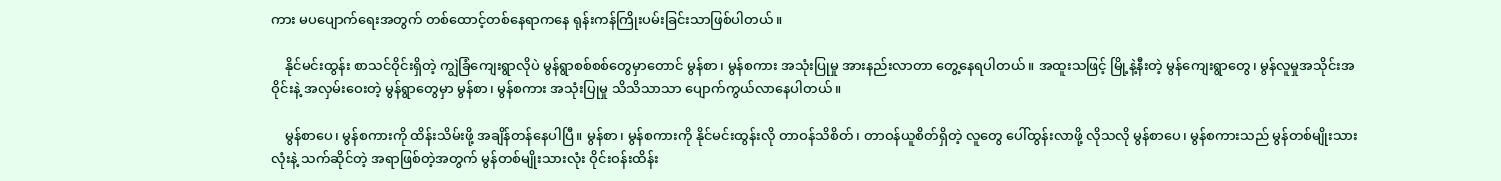ကား မပပျောက်ရေးအတွက် တစ်ထောင့်တစ်နေရာကနေ ရုန်းကန်ကြိုးပမ်းခြင်းသာဖြစ်ပါတယ်။

    နိုင်မင်းထွန်း စာသင်ဝိုင်းရှိတဲ့ ကျွဲခြံကျေးရွာလိုပဲ မွန်ရွာစစ်စစ်တွေမှာတောင် မွန်စာ၊ မွန်စကား အသုံးပြုမှု အားနည်းလာတာ တွေ့နေရပါတယ်။ အထူးသဖြင့် မြို့နဲ့နီးတဲ့ မွန်ကျေးရွာတွေ၊ မွန်လူမှုအသိုင်းအဝိုင်းနဲ့ အလှမ်းဝေးတဲ့ မွန်ရွာတွေမှာ မွန်စာ၊ မွန်စကား အသုံးပြုမှု သိသိသာသာ ပျောက်ကွယ်လာနေပါတယ်။

    မွန်စာပေ၊ မွန်စကားကို ထိန်းသိမ်းဖို့ အချိန်တန်နေပါပြီ။ မွန်စာ၊ မွန်စကားကို နိုင်မင်းထွန်းလို တာဝန်သိစိတ်၊ တာဝန်ယူစိတ်ရှိတဲ့ လူတွေ ပေါ်ထွန်းလာဖို့ လိုသလို မွန်စာပေ၊ မွန်စကားသည် မွန်တစ်မျိုးသားလုံးနဲ့ သက်ဆိုင်တဲ့ အရာဖြစ်တဲ့အတွက် မွန်တစ်မျိုးသားလုံး ဝိုင်းဝန်းထိန်း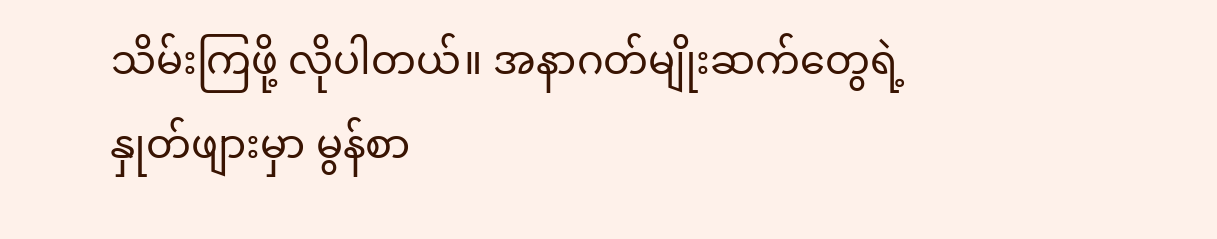သိမ်းကြဖို့ လိုပါတယ်။ အနာဂတ်မျိုးဆက်တွေရဲ့ နှုတ်ဖျားမှာ မွန်စာ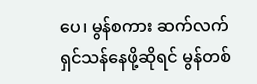ပေ၊ မွန်စကား ဆက်လက်ရှင်သန်နေဖို့ဆိုရင် မွန်တစ်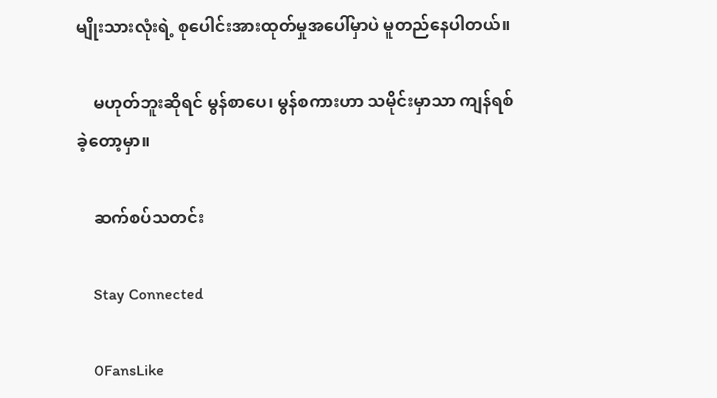မျိုးသားလုံးရဲ့ စုပေါင်းအားထုတ်မှုအပေါ်မှာပဲ မူတည်နေပါတယ်။

    မဟုတ်ဘူးဆိုရင် မွန်စာပေ၊ မွန်စကားဟာ သမိုင်းမှာသာ ကျန်ရစ်ခဲ့တော့မှာ။

    ဆက်စပ်သတင်း

    Stay Connected

    0FansLike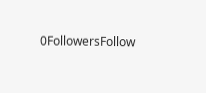0FollowersFollow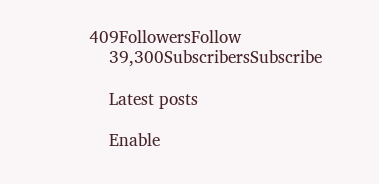409FollowersFollow
    39,300SubscribersSubscribe

    Latest posts

    Enable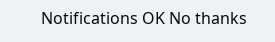Notifications OK No thanks